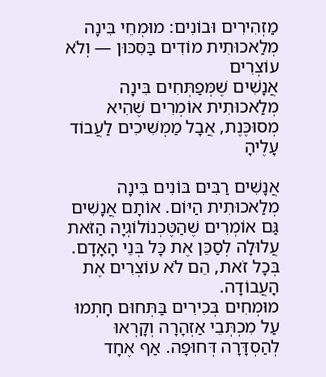מַזְהִירִים וּבוֹנִים: מוּמְחֵי בִּינָה מְלַאכוּתִית מוֹדִים בַּסִּכּוּן — וְלֹא עוֹצְרִים
אֲנָשִׁים שֶׁמְּפַתְּחִים בִּינָה מְלַאכוּתִית אוֹמְרִים שֶׁהִיא מְסוּכֶּנֶת, אֲבָל מַמְשִׁיכִים לַעֲבוֹד עָלֶיהָ

אֲנָשִׁים רַבִּים בּוֹנִים בִּינָה מְלַאכוּתִית הַיּוֹם. אוֹתָם אֲנָשִׁים גַּם אוֹמְרִים שֶׁהַטֶּכְנוֹלוֹגְיָה הַזֹּאת עֲלוּלָה לְסַכֵּן אֶת כָּל בְּנֵי הָאָדָם. בְּכָל זֹאת, הֵם לֹא עוֹצְרִים אֶת הָעֲבוֹדָה.
מוּמְחִים בְּכִירִים בַּתְּחוּם חָתְמוּ עַל מִכְתְּבֵי אַזְהָרָה וְקָרְאוּ לְהַסְדָּרָה דְּחוּפָה. אַף אֶחָד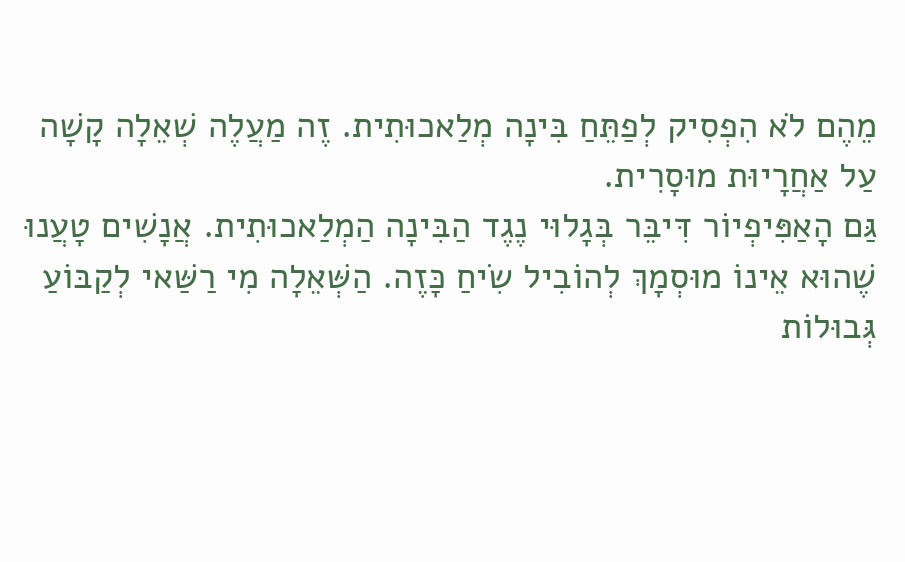מֵהֶם לֹא הִפְסִיק לְפַתֵּחַ בִּינָה מְלַאכוּתִית. זֶה מַעֲלֶה שְׁאֵלָה קָשָׁה עַל אַחֲרָיוּת מוּסָרִית.
גַּם הָאַפִּיפְיוֹר דִּיבֵּר בְּגָלוּי נֶגֶד הַבִּינָה הַמְלַאכוּתִית. אֲנָשִׁים טָעֲנוּ שֶׁהוּא אֵינוֹ מוּסְמָךְ לְהוֹבִיל שִׂיחַ כָּזֶה. הַשְּׁאֵלָה מִי רַשַּׁאי לְקַבּוֹעַ גְּבוּלוֹת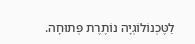לַטֶּכְנוֹלוֹגְיָה נוֹתֶרֶת פְּתוּחָה.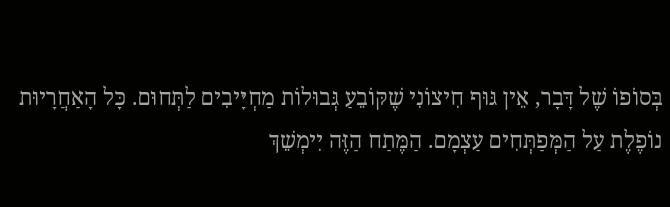בְּסוֹפוֹ שֶׁל דָּבָר, אֵין גּוּף חִיצוֹנִי שֶׁקּוֹבֵעַ גְּבוּלוֹת מַחְיָּיבִים לַתְּחוּם. כָּל הָאַחֲרָיוּת נוֹפֶלֶת עַל הַמְּפַתְּחִים עַצְמָם. הַמֶּתַח הַזֶּה יִימְשֵׁךְ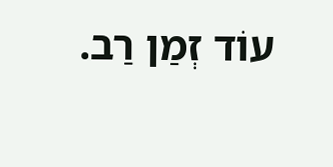עוֹד זְמַן רַב.